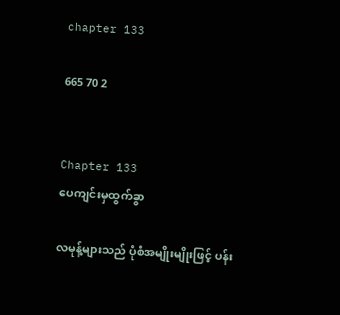chapter 133

665 70 2


Chapter 133
ပေကျင်းမှထွက်ခွာ

လမုန့်များသည် ပုံစံအမျိုးမျိုးဖြင့် ပန်း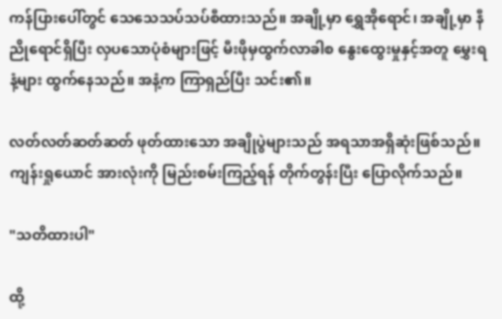ကန်ပြားပေါ်တွင် သေသေသပ်သပ်စီထားသည်။ အချို့မှာ ရွှေအိုရောင်၊ အချို့မှာ နီညိုရောင်ရှိပြီး လှပသောပုံစံများဖြင့် မီးဖိုမှထွက်လာခါစ နွေးထွေးမှုနှင့်အတူ မွှေးရနံ့များ ထွက်နေသည်။ အနံ့က ကြာရှည်ပြီး သင်း၏။

လတ်လတ်ဆတ်ဆတ် ဖုတ်ထားသော အချိုပွဲများသည် အရသာအရှိဆုံးဖြစ်သည်။ကျန်းရှုယောင် အားလုံးကို မြည်းစမ်းကြည့်ရန် တိုက်တွန်းပြီး ပြောလိုက်သည်။

"သတိထားပါ"

ထို့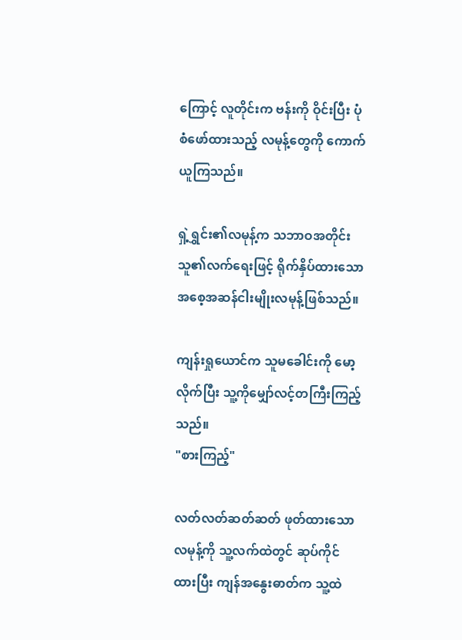ကြောင့် လူတိုင်းက ဗန်းကို ဝိုင်းပြီး ပုံစံဖော်ထားသည့် လမုန့်တွေကို ကောက်ယူကြသည်။

ရှဲ့ရွှင်း၏လမုန့်က သဘာဝအတိုင်းသူ၏လက်ရေးဖြင့် ရိုက်နှိပ်ထားသော အစေ့အဆန်ငါးမျိုးလမုန့်ဖြစ်သည်။

ကျန်းရှုယောင်က သူမခေါင်းကို မော့လိုက်ပြီး သူ့ကိုမျှော်လင့်တကြီးကြည့်သည်။
"စားကြည့်"

လတ်လတ်ဆတ်ဆတ် ဖုတ်ထားသော လမုန့်ကို သူ့လက်ထဲတွင် ဆုပ်ကိုင်ထားပြီး ကျန်အနွေးဓာတ်က သူ့ထဲ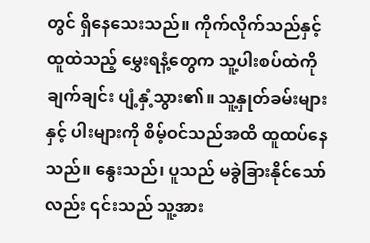တွင် ရှိနေသေးသည်။ ကိုက်လိုက်သည်နှင့် ထူထဲသည့် မွှေးရနံ့တွေက သူ့ပါးစပ်ထဲကို ချက်ချင်း ပျံ့နှံ့သွား၏။ သူ့နှုတ်ခမ်းများနှင့် ပါးများကို စိမ့်ဝင်သည်အထိ ထူထပ်နေသည်။ နွေးသည်၊ ပူသည် မခွဲခြားနိုင်သော်လည်း ၎င်းသည် သူ့အား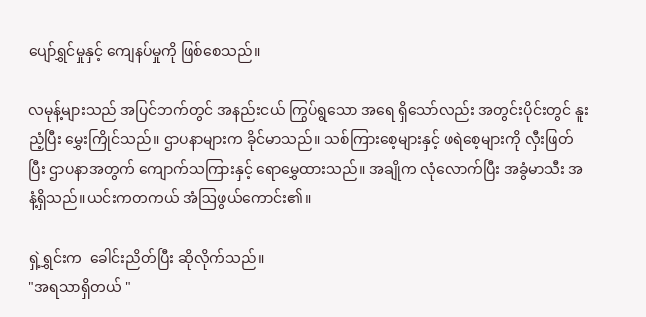ပျော်ရွှင်မှုနှင့် ကျေနပ်မှုကို ဖြစ်စေသည်။

လမုန့်များသည် အပြင်ဘက်တွင် အနည်းငယ် ကြွပ်ရွသော အရေ ရှိသော်လည်း အတွင်းပိုင်းတွင် နူးညံ့ပြီး မွှေးကြိုင်သည်။ ဌာပနာများက ခိုင်မာသည်။ သစ်ကြားစေ့များနှင့် ဖရဲစေ့များကို လှီးဖြတ်ပြီး ဌာပနာအတွက် ကျောက်သကြားနှင့် ရောမွှေထားသည်။ အချိုက လုံလောက်ပြီး အခွံမာသီး အနံ့ရှိသည်။ယင်းကတကယ် အံဩဖွယ်ကောင်း၏။

ရှဲ့ရွှင်းက  ခေါင်းညိတ်ပြီး ဆိုလိုက်သည်။
"အရသာရှိတယ် "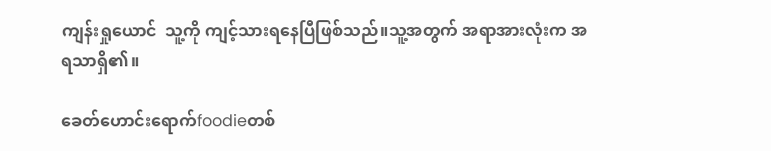ကျန်းရှုယောင်  သူ့ကို ကျင့်သားရနေပြီဖြစ်သည်။သူ့အတွက် အရာအားလုံးက အရသာရှိ၏။

ခေတ်ဟောင်းရောက်foodieတစ်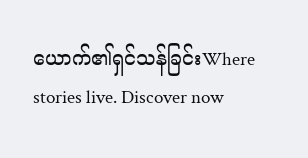ယောက်၏ရှင်သန်ခြင်းWhere stories live. Discover now